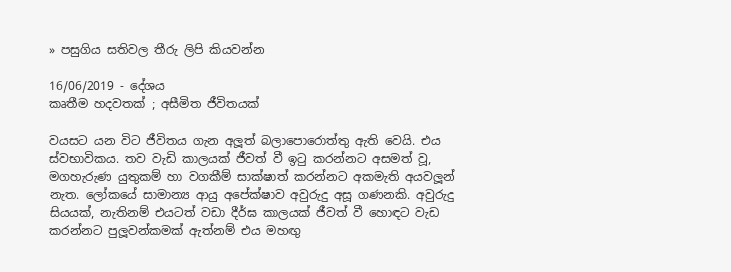» පසුගිය සතිවල තීරු ලිපි කියවන්න

16/06/2019 - දේශය
කෘතීම හදවතක් ; අසීමිත ජීවිතයක්

වයසට යන විට ජීවිතය ගැන අලූත් බලාපොරොත්තු ඇති වෙයි. එය ස්වභාවිකය. තව වැඩි කාලයක් ජීවත් වී ඉටු කරන්නට අසමත් වූ, මගහැරුණ යුතුකම් හා වගකීම් සාක්ෂාත් කරන්නට අකමැති අයවලූන් නැත. ලෝකයේ සාමාන්‍ය ආයු අපේක්ෂාව අවුරුදු අසූ ගණනකි. අවුරුදු සියයක්, නැතිනම් එයටත් වඩා දීර්ඝ කාලයක් ජීවත් වී හොඳට වැඩ කරන්නට පුලූවන්කමක් ඇත්නම් එය මහඟු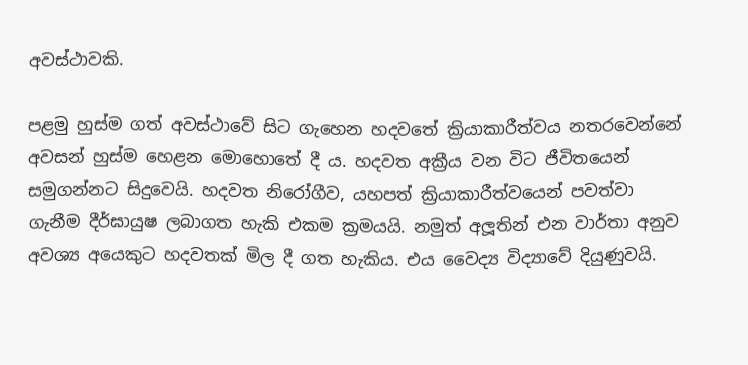අවස්ථාවකි.

පළමු හුස්ම ගත් අවස්ථාවේ සිට ගැහෙන හදවතේ ක්‍රියාකාරීත්වය නතරවෙන්නේ අවසන් හුස්ම හෙළන මොහොතේ දී ය. හදවත අක්‍රීය වන විට ජීවිතයෙන් සමුගන්නට සිදුවෙයි. හදවත නිරෝගීව, යහපත් ක්‍රියාකාරීත්වයෙන් පවත්වා ගැනීම දීර්ඝායුෂ ලබාගත හැකි එකම ක්‍රමයයි. නමුත් අලූතින් එන වාර්තා අනුව අවශ්‍ය අයෙකුට හදවතක් මිල දී ගත හැකිය. එය වෛද්‍ය විද්‍යාවේ දියුණුවයි.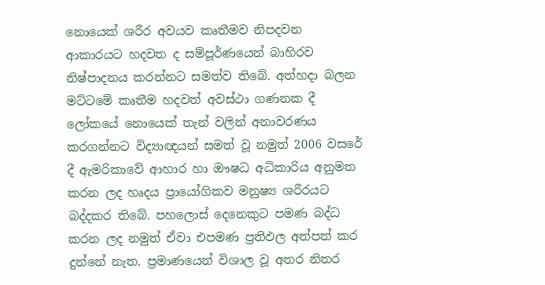නොයෙක් ශරීර අවයව කෘතීමව නිපදවන ආකාරයට හදවත ද සම්පූර්ණයෙන් බාහිරව නිෂ්පාදනය කරන්නට සමත්ව තිබේ. අත්හදා බලන මට්ටමේ කෘතීම හදවත් අවස්ථා ගණනක දී ලෝකයේ නොයෙක් තැන් වලින් අනාවරණය කරගන්නට විද්‍යාඥයන් සමත් වූ නමුත් 2006 වසරේ දී ඇමරිකාවේ ආහාර හා ඖෂධ අධිකාරිය අනුමත කරන ලද හෘදය ප්‍රායෝගිකව මනුෂ්‍ය ශරීරයට බද්දකර තිබේ. පහලොස් දෙනෙකුට පමණ බද්ධ කරන ලද නමුත් ඒවා එපමණ ප්‍රතිඵල අත්පත් කර දුන්නේ නැත. ප්‍රමාණයෙන් විශාල වූ අතර නිතර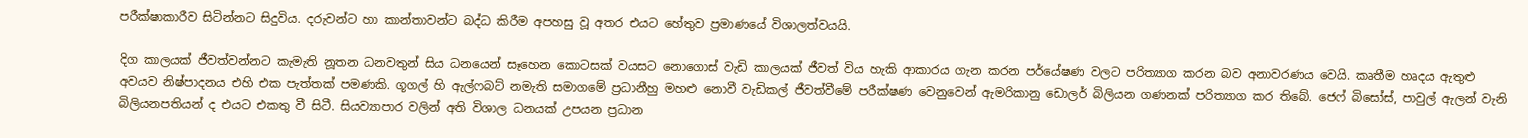පරීක්ෂාකාරීව සිටින්නට සිදුවිය. දරුවන්ට හා කාන්තාවන්ට බද්ධ කිරීම අපහසු වූ අතර එයට හේතුව ප්‍රමාණයේ විශාලත්වයයි.

දිග කාලයක් ජීවත්වන්නට කැමැති නූතන ධනවතුන් සිය ධනයෙන් සෑහෙන කොටසක් වයසට නොගොස් වැඩි කාලයක් ජීවත් විය හැකි ආකාරය ගැන කරන පර්යේෂණ වලට පරිත්‍යාග කරන බව අනාවරණය වෙයි. කෘතීම හෘදය ඇතුළු අවයව නිෂ්පාදනය එහි එක පැත්තක් පමණකි. ගූගල් හි ඇල්ෆබට් නමැති සමාගමේ ප්‍රධානීහු මහළු නොවී වැඩිකල් ජීවත්වීමේ පරීක්ෂණ වෙනුවෙන් ඇමරිකානු ඩොලර් බිලියන ගණනක් පරිත්‍යාග කර තිබේ. ජෙෆ් බිසෝස්, පාවුල් ඇලන් වැනි බිලියනපතියන් ද එයට එකතු වී සිටී. සියව්‍යාපාර වලින් අති විශාල ධනයක් උපයන ප්‍රධාන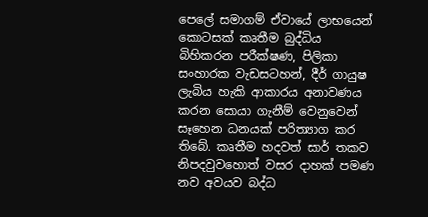පෙලේ සමාගම් ඒවායේ ලාභයෙන් කොටසක් කෘතීම බුද්ධිය බිහිකරන පරීක්ෂණ, පිලිකා සංහාරක වැඩසටහන්, දීර් ගායුෂ ලැබිය හැකි ආකාරය අනාවණය කරන සොයා ගැනීම් වෙනුවෙන් සෑහෙන ධනයක් පරිත්‍යාග කර තිබේ. කෘතීම හදවත් සාර් තකව නිපදවුවහොත් වසර දාහක් පමණ නව අවයව බද්ධ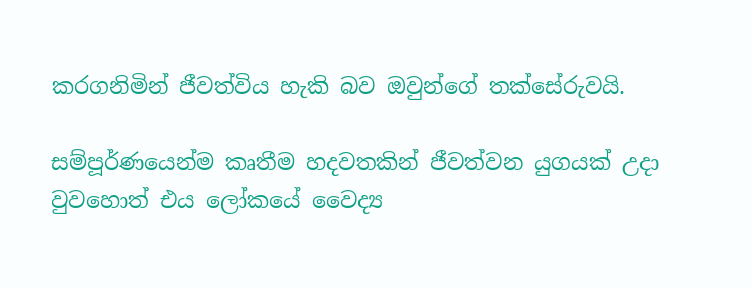කරගනිමින් ජීවත්විය හැකි බව ඔවුන්ගේ තක්සේරුවයි.

සම්පූර්ණයෙන්ම කෘතීම හදවතකින් ජීවත්වන යුගයක් උදා වුවහොත් එය ලෝකයේ වෛද්‍ය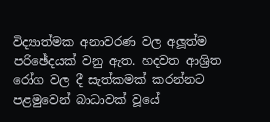විද්‍යාත්මක අනාවරණ වල අලූත්ම පරිඡේදයක් වනු ඇත. හදවත ආශ්‍රිත රෝග වල දී සැත්කමක් කරන්නට පළමුවෙන් බාධාවක් වූයේ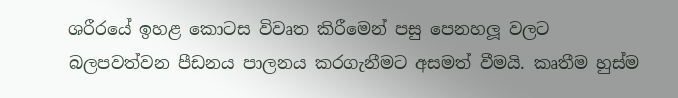ශරීරයේ ඉහළ කොටස විවෘත කිරීමෙන් පසු පෙනහලූ වලට බලපවත්වන පීඩනය පාලනය කරගැනීමට අසමත් වීමයි. කෘතීම හුස්ම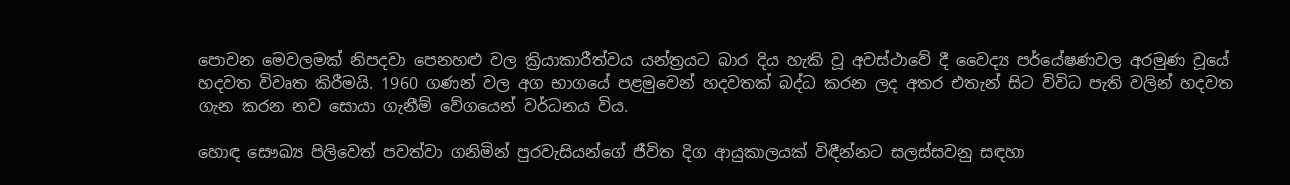පොවන මෙවලමක් නිපදවා පෙනහළු වල ක්‍රියාකාරීත්වය යන්ත්‍රයට බාර දිය හැකි වූ අවස්ථාවේ දී වෛද්‍ය පර්යේෂණවල අරමුණ වූයේ හදවත විවෘත කිරීමයි. 1960 ගණන් වල අග භාගයේ පළමුවෙන් හදවතක් බද්ධ කරන ලද අතර එතැන් සිට විවිධ පැති වලින් හදවත ගැන කරන නව සොයා ගැනීම් වේගයෙන් වර්ධනය විය.

හොඳ සෞඛ්‍ය පිලිවෙත් පවත්වා ගනිමින් පුරවැසියන්ගේ ජීවිත දිග ආයුකාලයක් විඳීන්නට සලස්සවනු සඳහා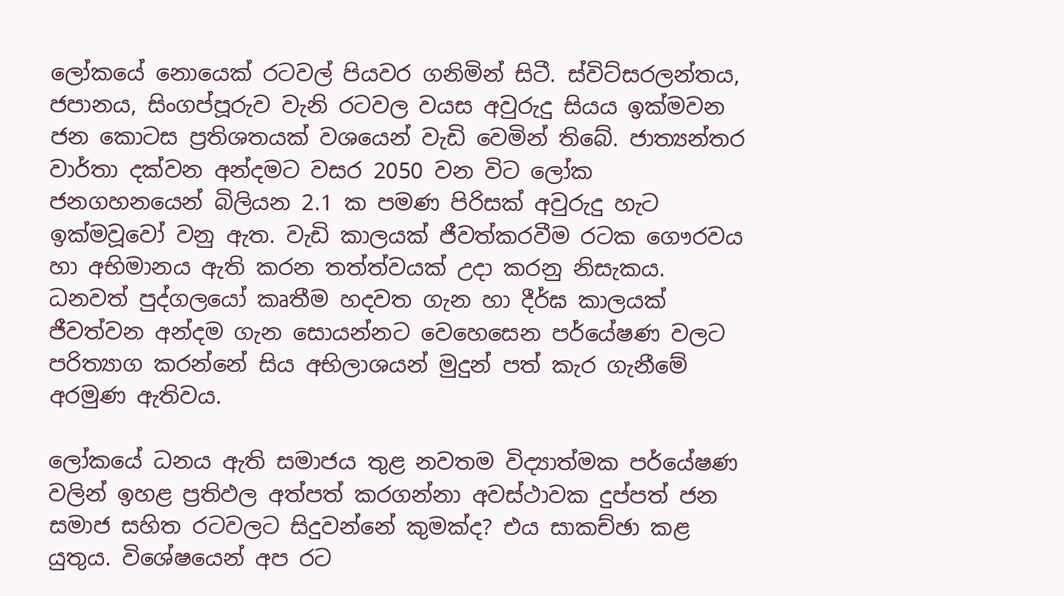ලෝකයේ නොයෙක් රටවල් පියවර ගනිමින් සිටී. ස්විට්සරලන්තය, ජපානය, සිංගප්පූරුව වැනි රටවල වයස අවුරුදු සියය ඉක්මවන ජන කොටස ප්‍රතිශතයක් වශයෙන් වැඩි වෙමින් තිබේ. ජාත්‍යන්තර වාර්තා දක්වන අන්දමට වසර 2050 වන විට ලෝක ජනගහනයෙන් බිලියන 2.1 ක පමණ පිරිසක් අවුරුදු හැට ඉක්මවූවෝ වනු ඇත. වැඩි කාලයක් ජීවත්කරවීම රටක ගෞරවය හා අභිමානය ඇති කරන තත්ත්වයක් උදා කරනු නිසැකය. ධනවත් පුද්ගලයෝ කෘතීම හදවත ගැන හා දීර්ඝ කාලයක් ජීවත්වන අන්දම ගැන සොයන්නට වෙහෙසෙන පර්යේෂණ වලට පරිත්‍යාග කරන්නේ සිය අභිලාශයන් මුදුන් පත් කැර ගැනීමේ අරමුණ ඇතිවය.

ලෝකයේ ධනය ඇති සමාජය තුළ නවතම විද්‍යාත්මක පර්යේෂණ වලින් ඉහළ ප්‍රතිඵල අත්පත් කරගන්නා අවස්ථාවක දුප්පත් ජන සමාජ සහිත රටවලට සිදුවන්නේ කුමක්ද? එය සාකච්ඡා කළ යුතුය. විශේෂයෙන් අප රට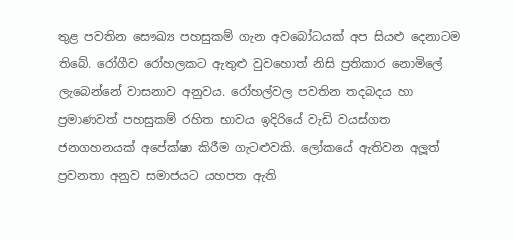තුළ පවතින සෞඛ්‍ය පහසුකම් ගැන අවබෝධයක් අප සියළු දෙනාටම තිබේ. රෝගීව රෝහලකට ඇතුළු වුවහොත් නිසි ප්‍රතිකාර නොමිලේ ලැබෙන්නේ වාසනාව අනුවය. රෝහල්වල පවතින තදබදය හා ප්‍රමාණවත් පහසුකම් රහිත භාවය ඉදිරියේ වැඩි වයස්ගත ජනගහනයක් අපේක්ෂා කිරීම ගැටළුවකි. ලෝකයේ ඇතිවන අලූත් ප්‍රවනතා අනුව සමාජයට යහපත ඇති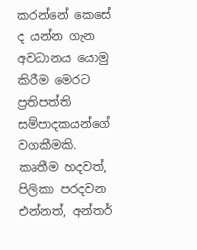කරන්නේ කෙසේ ද යන්න ගැන අවධානය යොමු කිරීම මෙරට ප්‍රතිපත්ති සම්පාදකයන්ගේ වගකීමකි. කෘතීම හදවත්, පිලිකා පරදවන එන්නත්, අන්තර්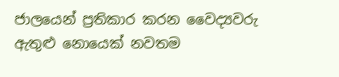ජාලයෙන් ප්‍රතිකාර කරන වෛද්‍යවරු ඇතුළු නොයෙක් නවතම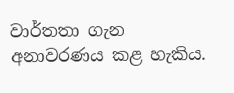වාර්තතා ගැන අනාවරණය කළ හැකිය.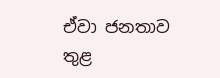ඒවා ජනතාව තුළ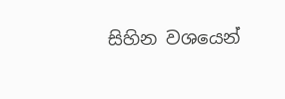සිහින වශයෙන්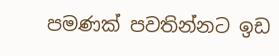පමණක් පවතින්නට ඉඩ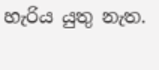හැරිය යුතු නැත.